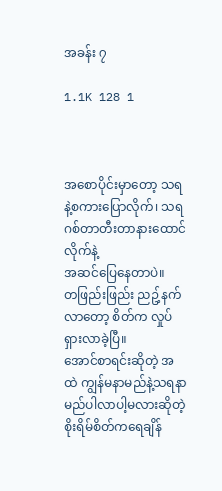အခန်း ၇

1.1K 128 1



အစောပိုင်းမှာတော့ သရနဲ့စကားပြောလိုက်၊ သရဂစ်တာတီးတာနားထောင်လိုက်နဲ့
အဆင်ပြေနေတာပဲ။
တဖြည်းဖြည်း ညဥ့်နက်လာတော့ စိတ်က လှုပ်ရှားလာခဲ့ပြီ။
အောင်စာရင်းဆိုတဲ့ အထဲ ကျွန်မနာမည်နဲ့သရနာမည်ပါလာပါ့မလားဆိုတဲ့ စိုးရိမ်စိတ်ကရေချိန်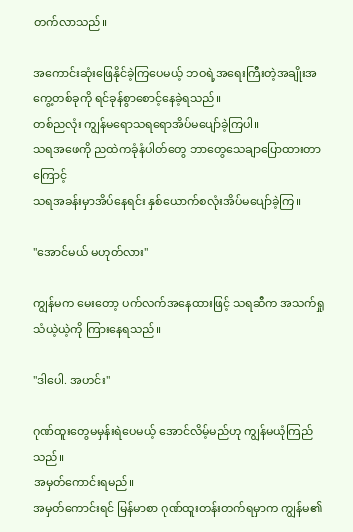တက်လာသည်။

အကောင်းဆုံးဖြေနိုင်ခဲ့ကြပေမယ့် ဘဝရဲ့အရေးကြီးတဲ့အချိုးအကွေ့တစ်ခုကို ရင်ခုန်စွာစောင့်နေခဲ့ရသည်။
တစ်ညလုံး ကျွန်မရောသရရောအိပ်မပျော်ခဲ့ကြပါ။
သရအဖေကို ညထဲကခုံနံပါတ်တွေ ဘာတွေသေချာပြောထားတာကြောင့်
သရအခန်းမှာအိပ်နေရင်း နှစ်ယောက်စလုံးအိပ်မပျော်ခဲ့ကြ။

"အောင်မယ် မဟုတ်လား"

ကျွန်မက မေးတော့ ပက်လက်အနေထားဖြင့် သရဆီက အသက်ရှုသံယဲ့ယဲ့ကို ကြားနေရသည်။

"ဒါပေါ. အဟင်း"

ဂုဏ်ထူးတွေမမှန်းရဲပေမယ့် အောင်လိမ့်မည်ဟု ကျွန်မယုံကြည်သည်။
အမှတ်ကောင်းရမည်။
အမှတ်ကောင်းရင် မြန်မာစာ ဂုဏ်ထူးတန်းတက်ရမှာက ကျွန်မ၏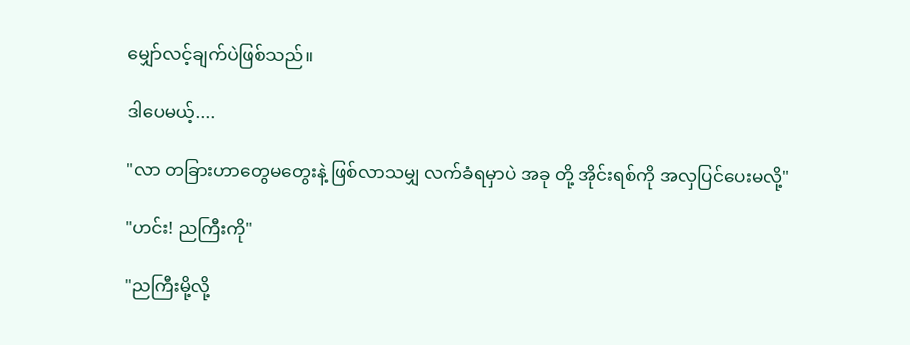မျှော်လင့်ချက်ပဲဖြစ်သည်။

ဒါပေမယ့်....

"လာ တခြားဟာတွေမတွေးနဲ့ ဖြစ်လာသမျှ လက်ခံရမှာပဲ အခု တို့ အိုင်းရစ်ကို အလှပြင်ပေးမလို့"

"ဟင်း! ညကြီးကို"

"ညကြီးမို့လို့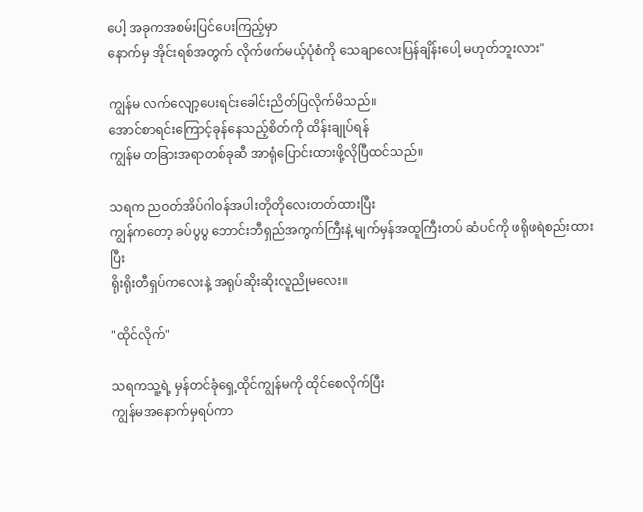ပေါ့ အခုကအစမ်းပြင်ပေးကြည့်မှာ
နောက်မှ အိုင်းရစ်အတွက် လိုက်ဖက်မယ့်ပုံစံကို သေချာလေးပြန်ချိန်းပေါ့ မဟုတ်ဘူးလား"

ကျွန်မ လက်လျော့ပေးရင်းခေါင်းညိတ်ပြလိုက်မိသည်။
အောင်စာရင်းကြောင့်ခုန်နေသည့်စိတ်ကို ထိန်းချုပ်ရန်
ကျွန်မ တခြားအရာတစ်ခုဆီ အာရုံပြောင်းထားဖို့လိုပြီထင်သည်။

သရက ညဝတ်အိပ်ဂါဝန်အပါးတိုတိုလေးတတ်ထားပြီး
ကျွန်ကတော့ ခပ်ပွပွ ဘောင်းဘီရှည်အကွက်ကြီးနဲ့ မျက်မှန်အထူကြီးတပ် ဆံပင်ကို ဖရိုဖရဲစည်းထားပြီး
ရိုးရိုးတီရှပ်ကလေးနဲ့ အရုပ်ဆိုးဆိုးလူညိုမလေး။

"ထိုင်လိုက်"

သရကသူ့ရဲ့ မှန်တင်ခုံရှေ့ထိုင်ကျွန်မကို ထိုင်စေလိုက်ပြီး
ကျွန်မအနောက်မှရပ်ကာ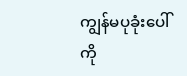ကျွန်မပုခုံးပေါ်ကို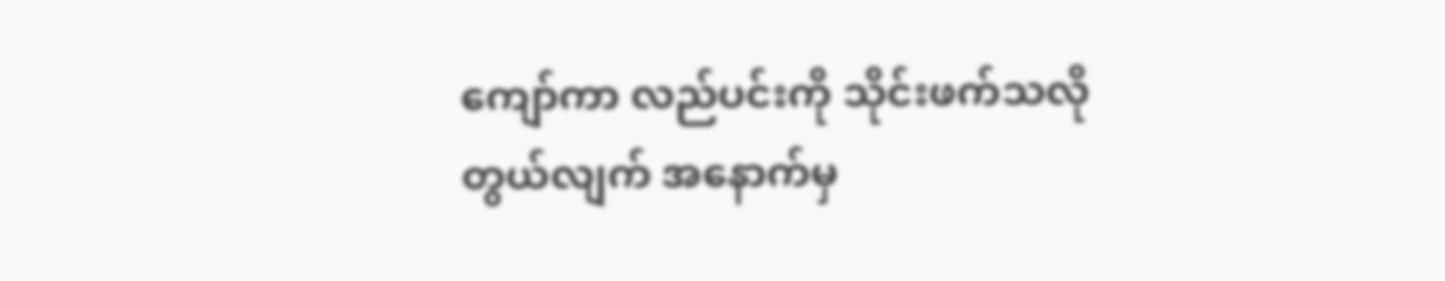ကျော်ကာ လည်ပင်းကို သိုင်းဖက်သလို တွယ်လျက် အနောက်မှ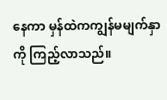နေကာ မှန်ထဲကကျွန်မမျက်နှာကို ကြည့်လာသည်။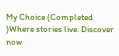My Choice (Completed )Where stories live. Discover now